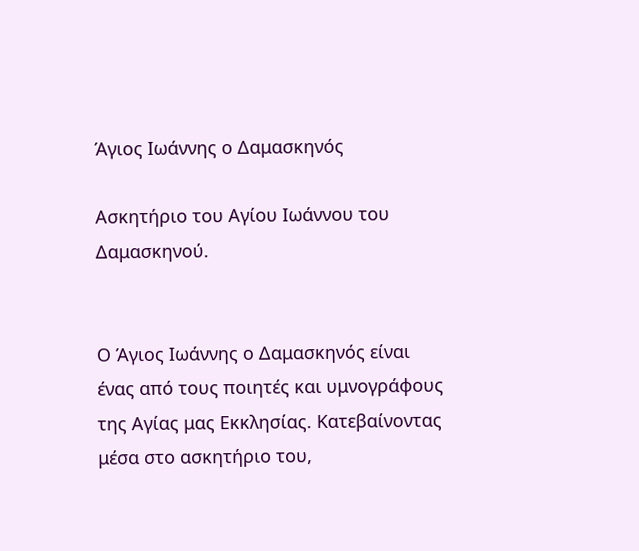Άγιος Ιωάννης ο Δαμασκηνός

Ασκητήριο του Αγίου Ιωάννου του Δαμασκηνού.


Ο Άγιος Ιωάννης ο Δαμασκηνός είναι ένας από τους ποιητές και υμνογράφους της Αγίας μας Εκκλησίας. Κατεβαίνοντας μέσα στο ασκητήριο του,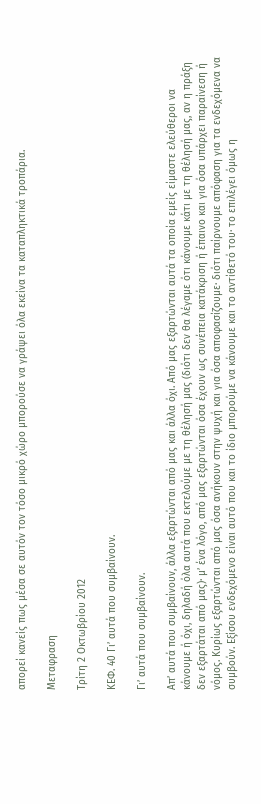απορεί κανείς πως μέσα σε αυτόν τον τόσο μικρό χώρο μπορούσε να γράψει όλα εκείνα τα καταπληκτικά τροπάρια.

Μεταφραση

Τρίτη 2 Οκτωβρίου 2012

ΚΕΦ. 40 Γι’ αυτά που συμβαίνουν.

Γι’ αυτά που συμβαίνουν.

Απ’ αυτά που συμβαίνουν, άλλα εξαρτώνται από μας και άλλα όχι. Από μας εξαρτώνται αυτά τα οποία εμείς είμαστε ελεύθεροι να κάνουμε ή όχι, δηλαδή όλα αυτά που εκτελούμε με τη θέλησή μας (διότι δεν θα λέγαμε ότι κάνουμε κάτι με τη θέλησή μας, αν η πράξη δεν εξαρτάται από μας)· μ’ ένα λόγο, από μας εξαρτώνται όσα έχουν ως συνέπεια κατάκριση ή έπαινο και για όσα υπάρχει παραίνεση ή νόμος. Κυρίως εξαρτώνται από μας όσα ανήκουν στην ψυχή και για όσα αποφασίζουμε· διότι παίρνουμε απόφαση για τα ενδεχόμενα να συμβούν. Εξίσου ενδεχόμενο είναι αυτό που και το ίδιο μπορούμε να κάνουμε και το αντίθετό του· το επιλέγει όμως η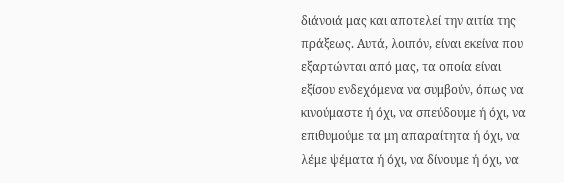διάνοιά μας και αποτελεί την αιτία της πράξεως. Αυτά, λοιπόν, είναι εκείνα που εξαρτώνται από μας, τα οποία είναι εξίσου ενδεχόμενα να συμβούν, όπως να κινούμαστε ή όχι, να σπεύδουμε ή όχι, να επιθυμούμε τα μη απαραίτητα ή όχι, να λέμε ψέματα ή όχι, να δίνουμε ή όχι, να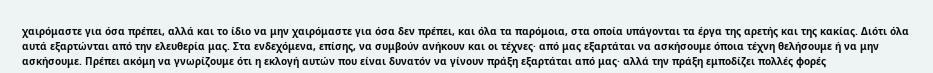χαιρόμαστε για όσα πρέπει, αλλά και το ίδιο να μην χαιρόμαστε για όσα δεν πρέπει, και όλα τα παρόμοια, στα οποία υπάγονται τα έργα της αρετής και της κακίας. Διότι όλα αυτά εξαρτώνται από την ελευθερία μας. Στα ενδεχόμενα, επίσης, να συμβούν ανήκουν και οι τέχνες· από μας εξαρτάται να ασκήσουμε όποια τέχνη θελήσουμε ή να μην ασκήσουμε. Πρέπει ακόμη να γνωρίζουμε ότι η εκλογή αυτών που είναι δυνατόν να γίνουν πράξη εξαρτάται από μας· αλλά την πράξη εμποδίζει πολλές φορές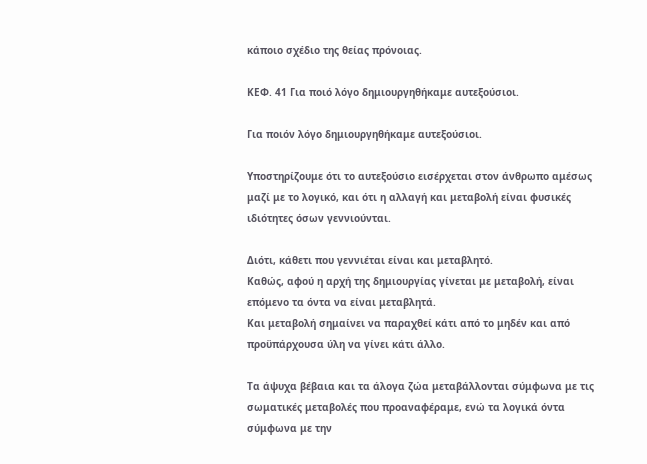κάποιο σχέδιο της θείας πρόνοιας.

ΚΕΦ. 41 Για ποιό λόγο δημιουργηθήκαμε αυτεξούσιοι.

Για ποιόν λόγο δημιουργηθήκαμε αυτεξούσιοι.

Υποστηρίζουμε ότι το αυτεξούσιο εισέρχεται στον άνθρωπο αμέσως μαζί με το λογικό, και ότι η αλλαγή και μεταβολή είναι φυσικές ιδιότητες όσων γεννιούνται.

Διότι, κάθετι που γεννιέται είναι και μεταβλητό.
Καθώς, αφού η αρχή της δημιουργίας γίνεται με μεταβολή, είναι επόμενο τα όντα να είναι μεταβλητά.
Και μεταβολή σημαίνει να παραχθεί κάτι από το μηδέν και από προϋπάρχουσα ύλη να γίνει κάτι άλλο.

Τα άψυχα βέβαια και τα άλογα ζώα μεταβάλλονται σύμφωνα με τις σωματικές μεταβολές που προαναφέραμε, ενώ τα λογικά όντα σύμφωνα με την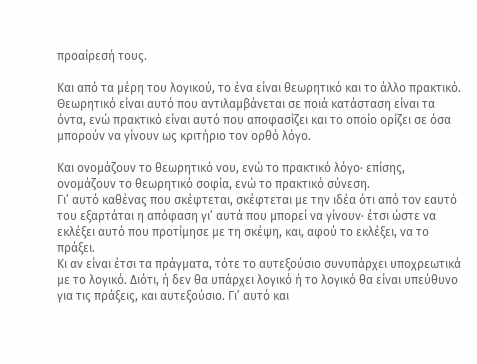προαίρεσή τους.

Και από τα μέρη του λογικού, το ένα είναι θεωρητικό και το άλλο πρακτικό.
Θεωρητικό είναι αυτό που αντιλαμβάνεται σε ποιά κατάσταση είναι τα όντα, ενώ πρακτικό είναι αυτό που αποφασίζει και το οποίο ορίζει σε όσα μπορούν να γίνουν ως κριτήριο τον ορθό λόγο.

Και ονομάζουν το θεωρητικό νου, ενώ το πρακτικό λόγο· επίσης, ονομάζουν το θεωρητικό σοφία, ενώ το πρακτικό σύνεση.
Γι’ αυτό καθένας που σκέφτεται, σκέφτεται με την ιδέα ότι από τον εαυτό του εξαρτάται η απόφαση γι’ αυτά που μπορεί να γίνουν· έτσι ώστε να εκλέξει αυτό που προτίμησε με τη σκέψη, και, αφού το εκλέξει, να το πράξει.
Κι αν είναι έτσι τα πράγματα, τότε το αυτεξούσιο συνυπάρχει υποχρεωτικά με το λογικό. Διότι, ή δεν θα υπάρχει λογικό ή το λογικό θα είναι υπεύθυνο για τις πράξεις, και αυτεξούσιο. Γι’ αυτό και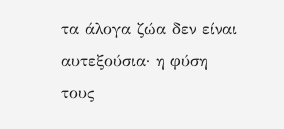τα άλογα ζώα δεν είναι αυτεξούσια· η φύση τους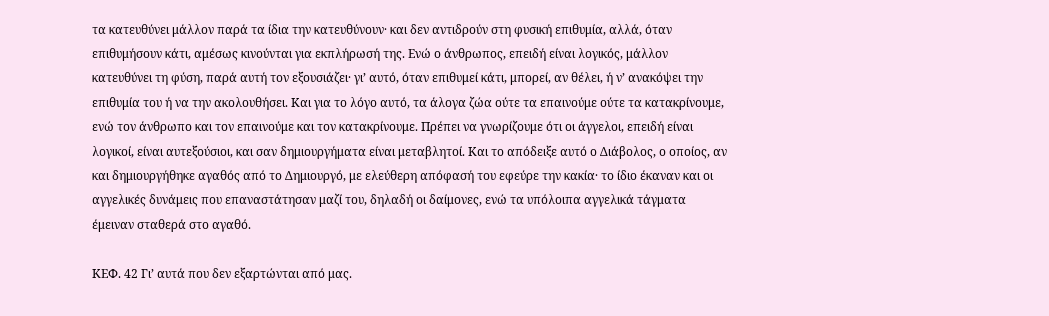τα κατευθύνει μάλλον παρά τα ίδια την κατευθύνουν· και δεν αντιδρούν στη φυσική επιθυμία, αλλά, όταν επιθυμήσουν κάτι, αμέσως κινούνται για εκπλήρωσή της. Ενώ ο άνθρωπος, επειδή είναι λογικός, μάλλον κατευθύνει τη φύση, παρά αυτή τον εξουσιάζει· γι’ αυτό, όταν επιθυμεί κάτι, μπορεί, αν θέλει, ή ν’ ανακόψει την επιθυμία του ή να την ακολουθήσει. Και για το λόγο αυτό, τα άλογα ζώα ούτε τα επαινούμε ούτε τα κατακρίνουμε, ενώ τον άνθρωπο και τον επαινούμε και τον κατακρίνουμε. Πρέπει να γνωρίζουμε ότι οι άγγελοι, επειδή είναι λογικοί, είναι αυτεξούσιοι, και σαν δημιουργήματα είναι μεταβλητοί. Και το απόδειξε αυτό ο Διάβολος, ο οποίος, αν και δημιουργήθηκε αγαθός από το Δημιουργό, με ελεύθερη απόφασή του εφεύρε την κακία· το ίδιο έκαναν και οι αγγελικές δυνάμεις που επαναστάτησαν μαζί του, δηλαδή οι δαίμονες, ενώ τα υπόλοιπα αγγελικά τάγματα έμειναν σταθερά στο αγαθό.

ΚΕΦ. 42 Γι’ αυτά που δεν εξαρτώνται από μας.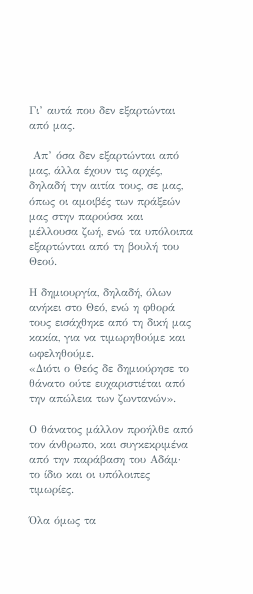Γι’ αυτά που δεν εξαρτώνται από μας.

 Απ’ όσα δεν εξαρτώνται από μας, άλλα έχουν τις αρχές, δηλαδή την αιτία τους, σε μας, όπως οι αμοιβές των πράξεών μας στην παρούσα και μέλλουσα ζωή, ενώ τα υπόλοιπα εξαρτώνται από τη βουλή του Θεού.

Η δημιουργία, δηλαδή, όλων ανήκει στο Θεό, ενώ η φθορά τους εισάχθηκε από τη δική μας κακία, για να τιμωρηθούμε και ωφεληθούμε.
«Διότι ο Θεός δε δημιούρησε το θάνατο ούτε ευχαριστιέται από την απώλεια των ζωντανών».

Ο θάνατος μάλλον προήλθε από τον άνθρωπο, και συγκεκριμένα από την παράβαση του Αδάμ· το ίδιο και οι υπόλοιπες τιμωρίες.

Όλα όμως τα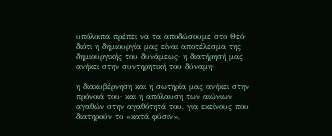υπόλοιπα πρέπει να τα αποδώσουμε στο Θεό· διότι η δημιουργία μας είναι αποτέλεσμα της δημιουργικής του δυνάμεως· η διατήρησή μας ανήκει στην συντηρητική του δύναμη·

η διακυβέρνηση και η σωτηρία μας ανήκει στην πρόνοιά του· και η απόλαυση των αιώνιων αγαθών στην αγαθότητά του, για εκείνους που διατηρούν το «κατά φύσιν»,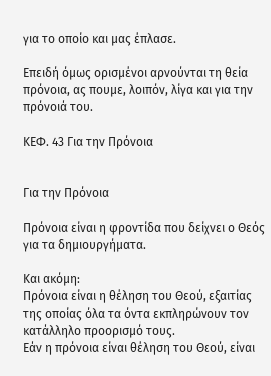για το οποίο και μας έπλασε.

Επειδή όμως ορισμένοι αρνούνται τη θεία πρόνοια, ας πουμε, λοιπόν, λίγα και για την πρόνοιά του.

ΚΕΦ. 43 Για την Πρόνοια


Για την Πρόνοια

Πρόνοια είναι η φροντίδα που δείχνει ο Θεός για τα δημιουργήματα.

Και ακόμη:
Πρόνοια είναι η θέληση του Θεού, εξαιτίας της οποίας όλα τα όντα εκπληρώνουν τον κατάλληλο προορισμό τους.
Εάν η πρόνοια είναι θέληση του Θεού, είναι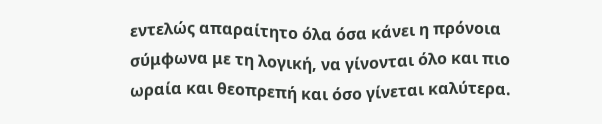εντελώς απαραίτητο όλα όσα κάνει η πρόνοια σύμφωνα με τη λογική, να γίνονται όλο και πιο ωραία και θεοπρεπή και όσο γίνεται καλύτερα.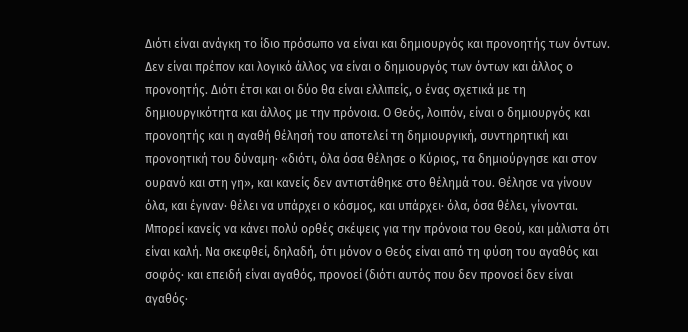Διότι είναι ανάγκη το ίδιο πρόσωπο να είναι και δημιουργός και προνοητής των όντων. Δεν είναι πρέπον και λογικό άλλος να είναι ο δημιουργός των όντων και άλλος ο προνοητής. Διότι έτσι και οι δύο θα είναι ελλιπείς, ο ένας σχετικά με τη δημιουργικότητα και άλλος με την πρόνοια. Ο Θεός, λοιπόν, είναι ο δημιουργός και προνοητής και η αγαθή θέλησή του αποτελεί τη δημιουργική, συντηρητική και προνοητική του δύναμη· «διότι, όλα όσα θέλησε ο Κύριος, τα δημιούργησε και στον ουρανό και στη γη», και κανείς δεν αντιστάθηκε στο θέλημά του. Θέλησε να γίνουν όλα, και έγιναν· θέλει να υπάρχει ο κόσμος, και υπάρχει· όλα, όσα θέλει, γίνονται. Μπορεί κανείς να κάνει πολύ ορθές σκέψεις για την πρόνοια του Θεού, και μάλιστα ότι είναι καλή. Να σκεφθεί, δηλαδή, ότι μόνον ο Θεός είναι από τη φύση του αγαθός και σοφός· και επειδή είναι αγαθός, προνοεί (διότι αυτός που δεν προνοεί δεν είναι αγαθός·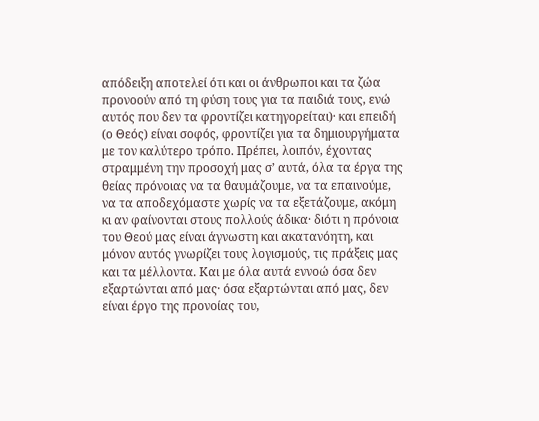απόδειξη αποτελεί ότι και οι άνθρωποι και τα ζώα προνοούν από τη φύση τους για τα παιδιά τους, ενώ αυτός που δεν τα φροντίζει κατηγορείται)· και επειδή (ο Θεός) είναι σοφός, φροντίζει για τα δημιουργήματα με τον καλύτερο τρόπο. Πρέπει, λοιπόν, έχοντας στραμμένη την προσοχή μας σ’ αυτά, όλα τα έργα της θείας πρόνοιας να τα θαυμάζουμε, να τα επαινούμε, να τα αποδεχόμαστε χωρίς να τα εξετάζουμε, ακόμη κι αν φαίνονται στους πολλούς άδικα· διότι η πρόνοια του Θεού μας είναι άγνωστη και ακατανόητη, και μόνον αυτός γνωρίζει τους λογισμούς, τις πράξεις μας και τα μέλλοντα. Και με όλα αυτά εννοώ όσα δεν εξαρτώνται από μας· όσα εξαρτώνται από μας, δεν είναι έργο της προνοίας του,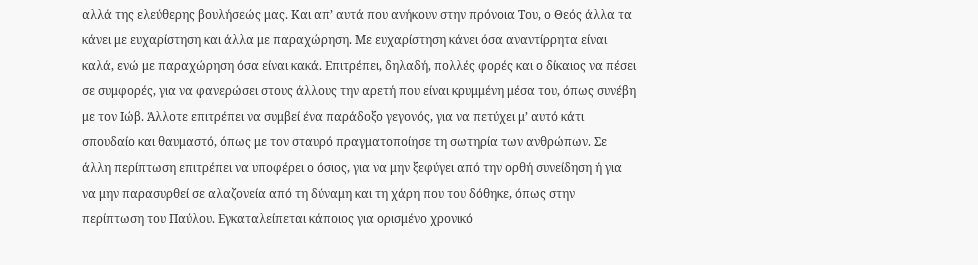αλλά της ελεύθερης βουλήσεώς μας. Και απ’ αυτά που ανήκουν στην πρόνοια Του, ο Θεός άλλα τα κάνει με ευχαρίστηση και άλλα με παραχώρηση. Με ευχαρίστηση κάνει όσα αναντίρρητα είναι καλά, ενώ με παραχώρηση όσα είναι κακά. Επιτρέπει, δηλαδή, πολλές φορές και ο δίκαιος να πέσει σε συμφορές, για να φανερώσει στους άλλους την αρετή που είναι κρυμμένη μέσα του, όπως συνέβη με τον Ιώβ. Άλλοτε επιτρέπει να συμβεί ένα παράδοξο γεγονός, για να πετύχει μ’ αυτό κάτι σπουδαίο και θαυμαστό, όπως με τον σταυρό πραγματοποίησε τη σωτηρία των ανθρώπων. Σε άλλη περίπτωση επιτρέπει να υποφέρει ο όσιος, για να μην ξεφύγει από την ορθή συνείδηση ή για να μην παρασυρθεί σε αλαζονεία από τη δύναμη και τη χάρη που του δόθηκε, όπως στην περίπτωση του Παύλου. Εγκαταλείπεται κάποιος για ορισμένο χρονικό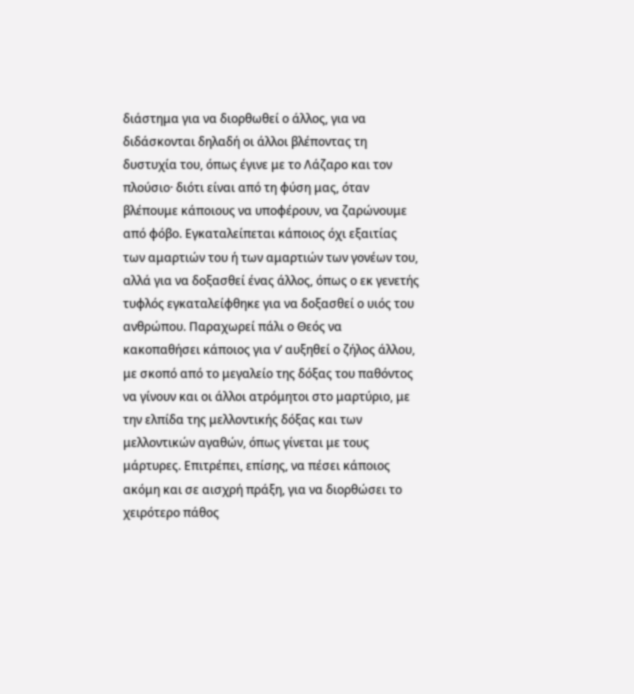διάστημα για να διορθωθεί ο άλλος, για να διδάσκονται δηλαδή οι άλλοι βλέποντας τη δυστυχία του, όπως έγινε με το Λάζαρο και τον πλούσιο· διότι είναι από τη φύση μας, όταν βλέπουμε κάποιους να υποφέρουν, να ζαρώνουμε από φόβο. Εγκαταλείπεται κάποιος όχι εξαιτίας των αμαρτιών του ή των αμαρτιών των γονέων του, αλλά για να δοξασθεί ένας άλλος, όπως ο εκ γενετής τυφλός εγκαταλείφθηκε για να δοξασθεί ο υιός του ανθρώπου. Παραχωρεί πάλι ο Θεός να κακοπαθήσει κάποιος για ν’ αυξηθεί ο ζήλος άλλου, με σκοπό από το μεγαλείο της δόξας του παθόντος να γίνουν και οι άλλοι ατρόμητοι στο μαρτύριο, με την ελπίδα της μελλοντικής δόξας και των μελλοντικών αγαθών, όπως γίνεται με τους μάρτυρες. Επιτρέπει, επίσης, να πέσει κάποιος ακόμη και σε αισχρή πράξη, για να διορθώσει το χειρότερο πάθος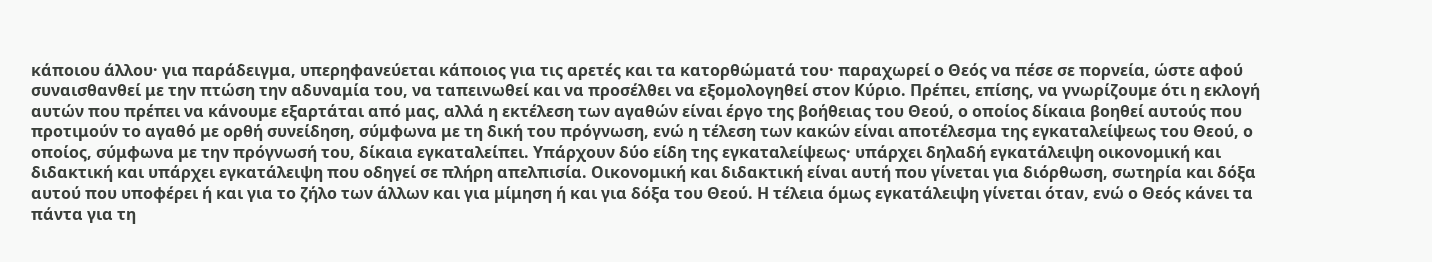κάποιου άλλου· για παράδειγμα, υπερηφανεύεται κάποιος για τις αρετές και τα κατορθώματά του· παραχωρεί ο Θεός να πέσε σε πορνεία, ώστε αφού συναισθανθεί με την πτώση την αδυναμία του, να ταπεινωθεί και να προσέλθει να εξομολογηθεί στον Κύριο. Πρέπει, επίσης, να γνωρίζουμε ότι η εκλογή αυτών που πρέπει να κάνουμε εξαρτάται από μας, αλλά η εκτέλεση των αγαθών είναι έργο της βοήθειας του Θεού, ο οποίος δίκαια βοηθεί αυτούς που προτιμούν το αγαθό με ορθή συνείδηση, σύμφωνα με τη δική του πρόγνωση, ενώ η τέλεση των κακών είναι αποτέλεσμα της εγκαταλείψεως του Θεού, ο οποίος, σύμφωνα με την πρόγνωσή του, δίκαια εγκαταλείπει. Υπάρχουν δύο είδη της εγκαταλείψεως· υπάρχει δηλαδή εγκατάλειψη οικονομική και διδακτική και υπάρχει εγκατάλειψη που οδηγεί σε πλήρη απελπισία. Οικονομική και διδακτική είναι αυτή που γίνεται για διόρθωση, σωτηρία και δόξα αυτού που υποφέρει ή και για το ζήλο των άλλων και για μίμηση ή και για δόξα του Θεού. Η τέλεια όμως εγκατάλειψη γίνεται όταν, ενώ ο Θεός κάνει τα πάντα για τη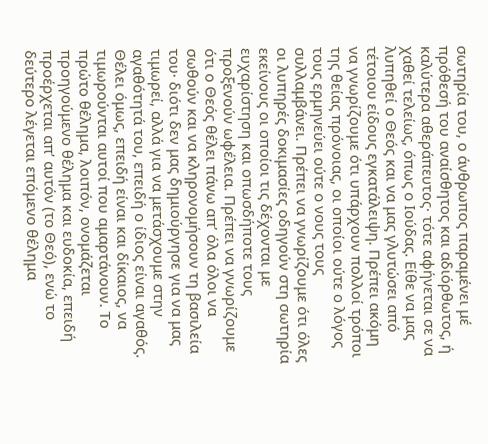σωτηρία του, ο άνθρωπος παραμένει μέ πρόθεσή του αναίσθητος και αδιόρθωτος, ή καλύτερα αθεράπευτος· τότε αφήνεται σε να χαθεί τελείως, όπως ο Ιούδας. Είθε να μας λυπηθεί ο Θεός και να μας γλυτώσει από τέτοιου είδους εγκατάλειψη. Πρέπει ακόμη να γνωρίζουμε ότι υπάρχουν πολλοί τρόποι της θείας πρόνοιας, οι οποίοι ούτε ο λόγος τους ερμηνεύει ούτε ο νους τους συλλαμβάνει. Πρέπει να γνωρίζουμε ότι όλες οι λυπηρές δοκιμασίες οδηγούν στη σωτηρία εκείνους οι οποίοι τις δέχονται με ευχαρίστηση και οπωσδήποτε τους προξενούν ωφέλεια. Πρέπει να γνωρίζουμε ότι ο Θεός θέλει πάνω απ’ όλα όλοι να σωθούν και να κληρονομήσουν τη βασιλεία του· διότι δεν μας δημιούργησε για να μας τιμωρεί, αλλά για να μετάσχουμε στην αγαθότητά του, επειδή ο ίδιος είναι αγαθός. Θέλει όμως, επειδή είναι και δίκαιος, να τιμωρούνται αυτοί που αμαρτάνουν. Το πρώτο θέλημα, λοιπόν, ονομάζεται προηγούμενο θέλημα και ευδοκία, επειδή προέρχεται απ’ αυτόν (το Θεό), ενώ το δεύτερο λέγεται επόμενο θέλημα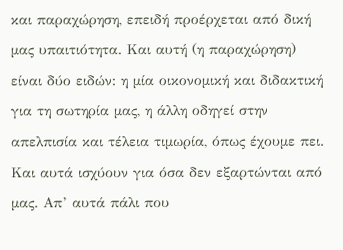και παραχώρηση, επειδή προέρχεται από δική μας υπαιτιότητα. Και αυτή (η παραχώρηση) είναι δύο ειδών: η μία οικονομική και διδακτική για τη σωτηρία μας, η άλλη οδηγεί στην απελπισία και τέλεια τιμωρία, όπως έχουμε πει. Και αυτά ισχύουν για όσα δεν εξαρτώνται από μας. Απ’ αυτά πάλι που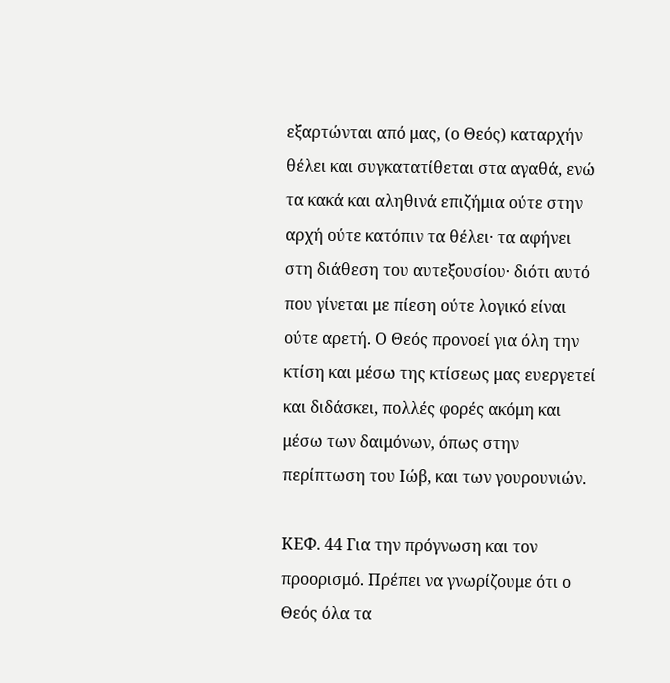εξαρτώνται από μας, (ο Θεός) καταρχήν θέλει και συγκατατίθεται στα αγαθά, ενώ τα κακά και αληθινά επιζήμια ούτε στην αρχή ούτε κατόπιν τα θέλει· τα αφήνει στη διάθεση του αυτεξουσίου· διότι αυτό που γίνεται με πίεση ούτε λογικό είναι ούτε αρετή. Ο Θεός προνοεί για όλη την κτίση και μέσω της κτίσεως μας ευεργετεί και διδάσκει, πολλές φορές ακόμη και μέσω των δαιμόνων, όπως στην περίπτωση του Ιώβ, και των γουρουνιών.

ΚΕΦ. 44 Για την πρόγνωση και τον προορισμό. Πρέπει να γνωρίζουμε ότι ο Θεός όλα τα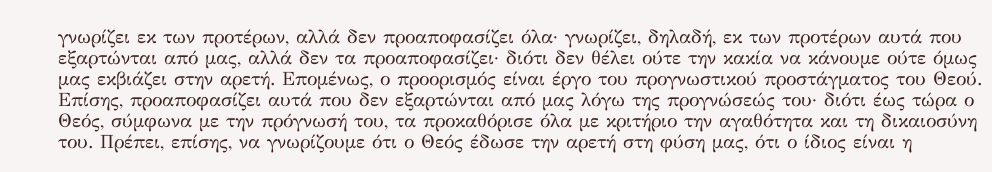γνωρίζει εκ των προτέρων, αλλά δεν προαποφασίζει όλα· γνωρίζει, δηλαδή, εκ των προτέρων αυτά που εξαρτώνται από μας, αλλά δεν τα προαποφασίζει· διότι δεν θέλει ούτε την κακία να κάνουμε ούτε όμως μας εκβιάζει στην αρετή. Επομένως, ο προορισμός είναι έργο του προγνωστικού προστάγματος του Θεού. Επίσης, προαποφασίζει αυτά που δεν εξαρτώνται από μας λόγω της προγνώσεώς του· διότι έως τώρα ο Θεός, σύμφωνα με την πρόγνωσή του, τα προκαθόρισε όλα με κριτήριο την αγαθότητα και τη δικαιοσύνη του. Πρέπει, επίσης, να γνωρίζουμε ότι ο Θεός έδωσε την αρετή στη φύση μας, ότι ο ίδιος είναι η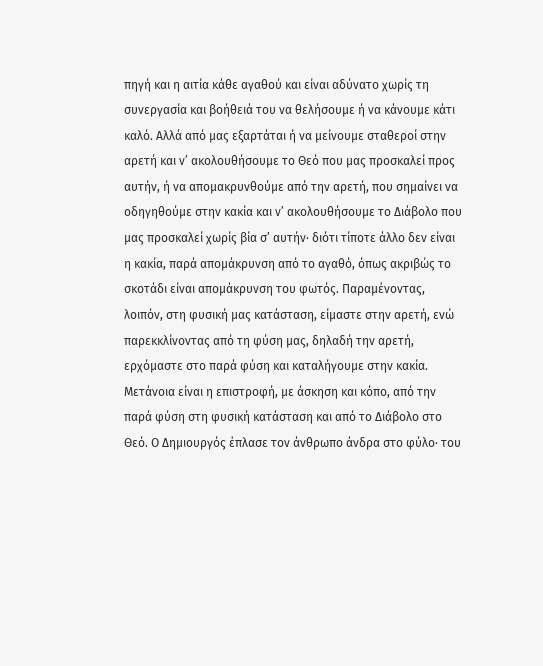πηγή και η αιτία κάθε αγαθού και είναι αδύνατο χωρίς τη συνεργασία και βοήθειά του να θελήσουμε ή να κάνουμε κάτι καλό. Αλλά από μας εξαρτάται ή να μείνουμε σταθεροί στην αρετή και ν’ ακολουθήσουμε το Θεό που μας προσκαλεί προς αυτήν, ή να απομακρυνθούμε από την αρετή, που σημαίνει να οδηγηθούμε στην κακία και ν’ ακολουθήσουμε το Διάβολο που μας προσκαλεί χωρίς βία σ’ αυτήν· διότι τίποτε άλλο δεν είναι η κακία, παρά απομάκρυνση από το αγαθό, όπως ακριβώς το σκοτάδι είναι απομάκρυνση του φωτός. Παραμένοντας, λοιπόν, στη φυσική μας κατάσταση, είμαστε στην αρετή, ενώ παρεκκλίνοντας από τη φύση μας, δηλαδή την αρετή, ερχόμαστε στο παρά φύση και καταλήγουμε στην κακία. Μετάνοια είναι η επιστροφή, με άσκηση και κόπο, από την παρά φύση στη φυσική κατάσταση και από το Διάβολο στο Θεό. Ο Δημιουργός έπλασε τον άνθρωπο άνδρα στο φύλο· του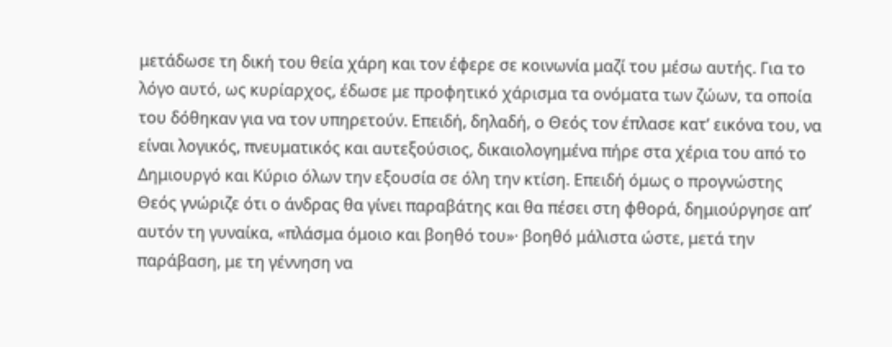μετάδωσε τη δική του θεία χάρη και τον έφερε σε κοινωνία μαζί του μέσω αυτής. Για το λόγο αυτό, ως κυρίαρχος, έδωσε με προφητικό χάρισμα τα ονόματα των ζώων, τα οποία του δόθηκαν για να τον υπηρετούν. Επειδή, δηλαδή, ο Θεός τον έπλασε κατ’ εικόνα του, να είναι λογικός, πνευματικός και αυτεξούσιος, δικαιολογημένα πήρε στα χέρια του από το Δημιουργό και Κύριο όλων την εξουσία σε όλη την κτίση. Επειδή όμως ο προγνώστης Θεός γνώριζε ότι ο άνδρας θα γίνει παραβάτης και θα πέσει στη φθορά, δημιούργησε απ’ αυτόν τη γυναίκα, «πλάσμα όμοιο και βοηθό του»· βοηθό μάλιστα ώστε, μετά την παράβαση, με τη γέννηση να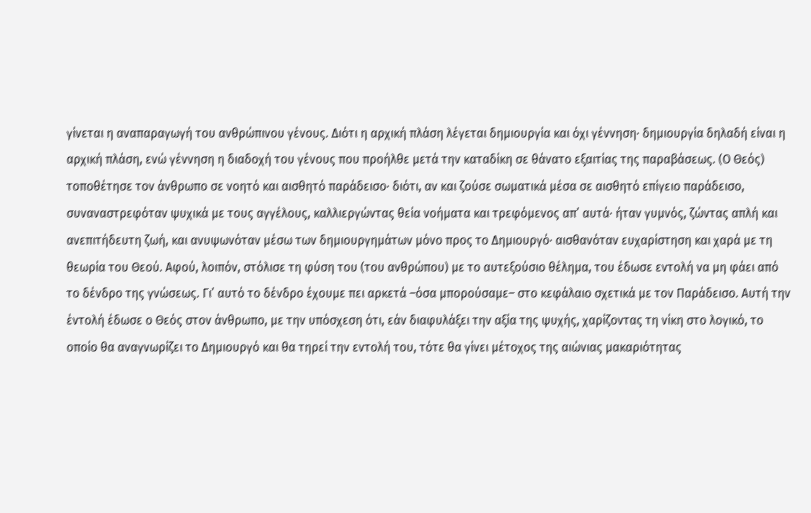γίνεται η αναπαραγωγή του ανθρώπινου γένους. Διότι η αρχική πλάση λέγεται δημιουργία και όχι γέννηση· δημιουργία δηλαδή είναι η αρχική πλάση, ενώ γέννηση η διαδοχή του γένους που προήλθε μετά την καταδίκη σε θάνατο εξαιτίας της παραβάσεως. (Ο Θεός) τοποθέτησε τον άνθρωπο σε νοητό και αισθητό παράδεισο· διότι, αν και ζούσε σωματικά μέσα σε αισθητό επίγειο παράδεισο, συναναστρεφόταν ψυχικά με τους αγγέλους, καλλιεργώντας θεία νοήματα και τρεφόμενος απ’ αυτά· ήταν γυμνός, ζώντας απλή και ανεπιτήδευτη ζωή, και ανυψωνόταν μέσω των δημιουργημάτων μόνο προς το Δημιουργό· αισθανόταν ευχαρίστηση και χαρά με τη θεωρία του Θεού. Αφού, λοιπόν, στόλισε τη φύση του (του ανθρώπου) με το αυτεξούσιο θέλημα, του έδωσε εντολή να μη φάει από το δένδρο της γνώσεως. Γι’ αυτό το δένδρο έχουμε πει αρκετά –όσα μπορούσαμε– στο κεφάλαιο σχετικά με τον Παράδεισο. Αυτή την έντολή έδωσε ο Θεός στον άνθρωπο, με την υπόσχεση ότι, εάν διαφυλάξει την αξία της ψυχής, χαρίζοντας τη νίκη στο λογικό, το οποίο θα αναγνωρίζει το Δημιουργό και θα τηρεί την εντολή του, τότε θα γίνει μέτοχος της αιώνιας μακαριότητας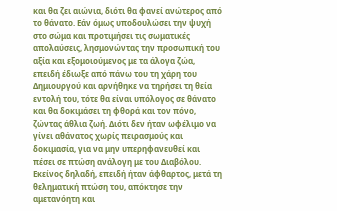και θα ζει αιώνια, διότι θα φανεί ανώτερος από το θάνατο. Εάν όμως υποδουλώσει την ψυχή στο σώμα και προτιμήσει τις σωματικές απολαύσεις, λησμονώντας την προσωπική του αξία και εξομοιούμενος με τα άλογα ζώα, επειδή έδιωξε από πάνω του τη χάρη του Δημιουργού και αρνήθηκε να τηρήσει τη θεία εντολή του, τότε θα είναι υπόλογος σε θάνατο και θα δοκιμάσει τη φθορά και τον πόνο, ζώντας άθλια ζωή. Διότι δεν ήταν ωφέλιμο να γίνει αθάνατος χωρίς πειρασμούς και δοκιμασία, για να μην υπερηφανευθεί και πέσει σε πτώση ανάλογη με του Διαβόλου. Εκείνος δηλαδή, επειδή ήταν άφθαρτος, μετά τη θεληματική πτώση του, απόκτησε την αμετανόητη και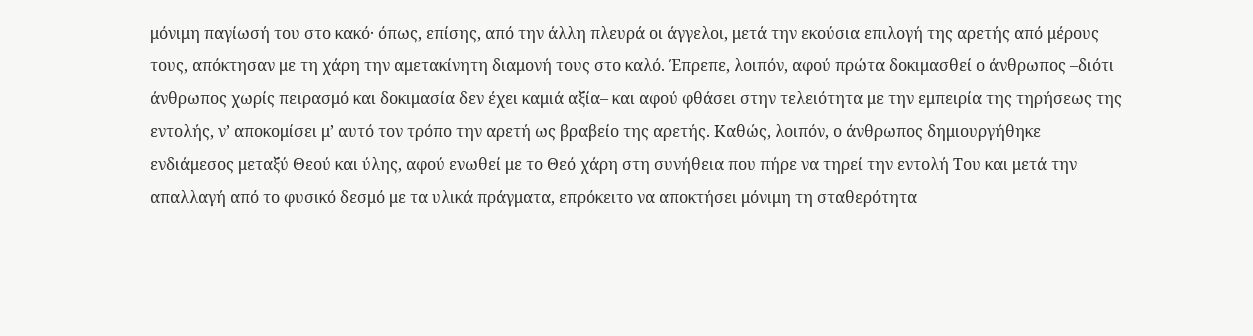μόνιμη παγίωσή του στο κακό· όπως, επίσης, από την άλλη πλευρά οι άγγελοι, μετά την εκούσια επιλογή της αρετής από μέρους τους, απόκτησαν με τη χάρη την αμετακίνητη διαμονή τους στο καλό. Έπρεπε, λοιπόν, αφού πρώτα δοκιμασθεί ο άνθρωπος –διότι άνθρωπος χωρίς πειρασμό και δοκιμασία δεν έχει καμιά αξία– και αφού φθάσει στην τελειότητα με την εμπειρία της τηρήσεως της εντολής, ν’ αποκομίσει μ’ αυτό τον τρόπο την αρετή ως βραβείο της αρετής. Καθώς, λοιπόν, ο άνθρωπος δημιουργήθηκε ενδιάμεσος μεταξύ Θεού και ύλης, αφού ενωθεί με το Θεό χάρη στη συνήθεια που πήρε να τηρεί την εντολή Του και μετά την απαλλαγή από το φυσικό δεσμό με τα υλικά πράγματα, επρόκειτο να αποκτήσει μόνιμη τη σταθερότητα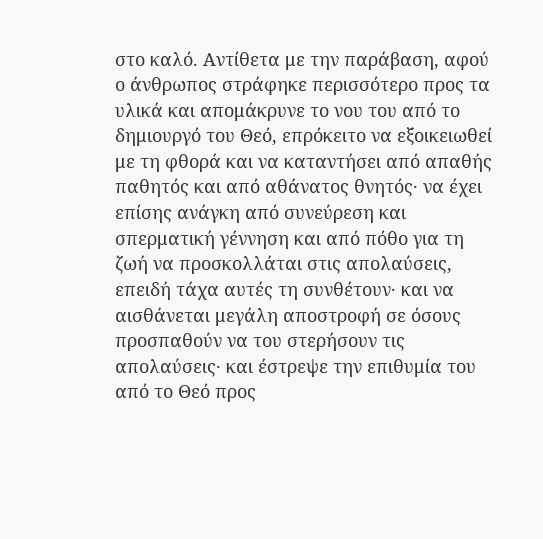στο καλό. Αντίθετα με την παράβαση, αφού ο άνθρωπος στράφηκε περισσότερο προς τα υλικά και απομάκρυνε το νου του από το δημιουργό του Θεό, επρόκειτο να εξοικειωθεί με τη φθορά και να καταντήσει από απαθής παθητός και από αθάνατος θνητός· να έχει επίσης ανάγκη από συνεύρεση και σπερματική γέννηση και από πόθο για τη ζωή να προσκολλάται στις απολαύσεις, επειδή τάχα αυτές τη συνθέτουν· και να αισθάνεται μεγάλη αποστροφή σε όσους προσπαθούν να του στερήσουν τις απολαύσεις· και έστρεψε την επιθυμία του από το Θεό προς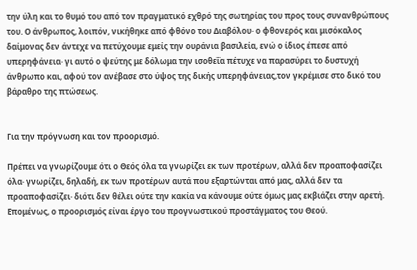την ύλη και το θυμό του από τον πραγματικό εχθρό της σωτηρίας του προς τους συνανθρώπους του. Ο άνθρωπος, λοιπόν, νικήθηκε από φθόνο του Διαβόλου· ο φθονερός και μισόκαλος δαίμονας δεν άντεχε να πετύχουμε εμείς την ουράνια βασιλεία, ενώ ο ίδιος έπεσε από υπερηφάνεια· γι αυτό ο ψεύτης με δόλωμα την ισοθεΐα πέτυχε να παρασύρει το δυστυχή άνθρωπο και, αφού τον ανέβασε στο ύψος της δικής υπερηφάνειας,τον γκρέμισε στο δικό του βάραθρο της πτώσεως.


Για την πρόγνωση και τον προορισμό.

Πρέπει να γνωρίζουμε ότι ο Θεός όλα τα γνωρίζει εκ των προτέρων, αλλά δεν προαποφασίζει όλα· γνωρίζει, δηλαδή, εκ των προτέρων αυτά που εξαρτώνται από μας, αλλά δεν τα προαποφασίζει· διότι δεν θέλει ούτε την κακία να κάνουμε ούτε όμως μας εκβιάζει στην αρετή. Επομένως, ο προορισμός είναι έργο του προγνωστικού προστάγματος του Θεού.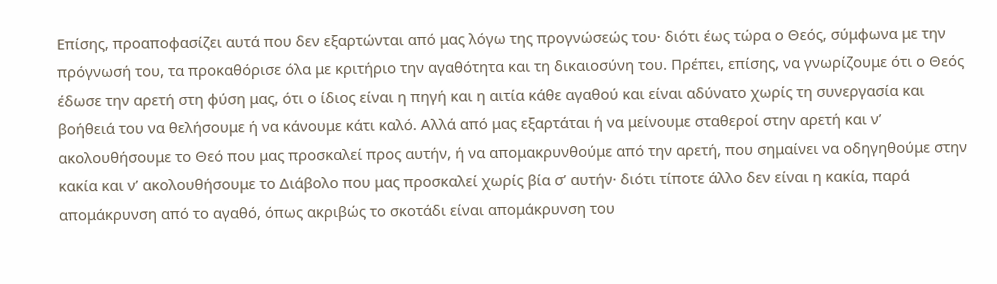Επίσης, προαποφασίζει αυτά που δεν εξαρτώνται από μας λόγω της προγνώσεώς του· διότι έως τώρα ο Θεός, σύμφωνα με την πρόγνωσή του, τα προκαθόρισε όλα με κριτήριο την αγαθότητα και τη δικαιοσύνη του. Πρέπει, επίσης, να γνωρίζουμε ότι ο Θεός έδωσε την αρετή στη φύση μας, ότι ο ίδιος είναι η πηγή και η αιτία κάθε αγαθού και είναι αδύνατο χωρίς τη συνεργασία και βοήθειά του να θελήσουμε ή να κάνουμε κάτι καλό. Αλλά από μας εξαρτάται ή να μείνουμε σταθεροί στην αρετή και ν’ ακολουθήσουμε το Θεό που μας προσκαλεί προς αυτήν, ή να απομακρυνθούμε από την αρετή, που σημαίνει να οδηγηθούμε στην κακία και ν’ ακολουθήσουμε το Διάβολο που μας προσκαλεί χωρίς βία σ’ αυτήν· διότι τίποτε άλλο δεν είναι η κακία, παρά απομάκρυνση από το αγαθό, όπως ακριβώς το σκοτάδι είναι απομάκρυνση του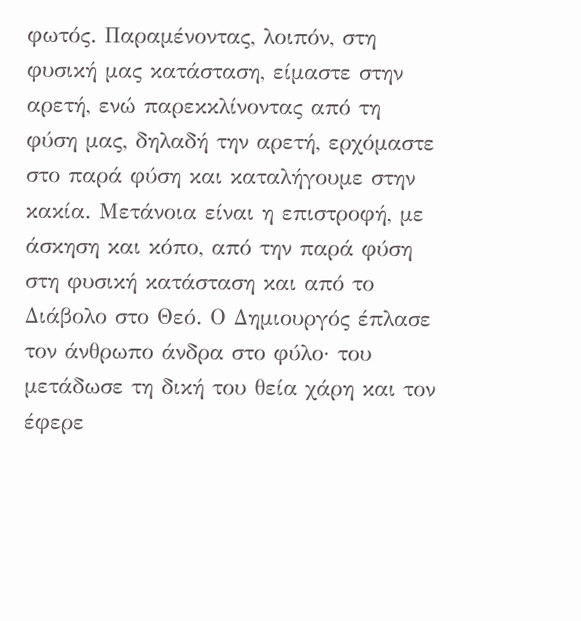φωτός. Παραμένοντας, λοιπόν, στη φυσική μας κατάσταση, είμαστε στην αρετή, ενώ παρεκκλίνοντας από τη φύση μας, δηλαδή την αρετή, ερχόμαστε στο παρά φύση και καταλήγουμε στην κακία. Μετάνοια είναι η επιστροφή, με άσκηση και κόπο, από την παρά φύση στη φυσική κατάσταση και από το Διάβολο στο Θεό. Ο Δημιουργός έπλασε τον άνθρωπο άνδρα στο φύλο· του μετάδωσε τη δική του θεία χάρη και τον έφερε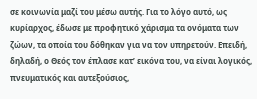σε κοινωνία μαζί του μέσω αυτής. Για το λόγο αυτό, ως κυρίαρχος, έδωσε με προφητικό χάρισμα τα ονόματα των ζώων, τα οποία του δόθηκαν για να τον υπηρετούν. Επειδή, δηλαδή, ο Θεός τον έπλασε κατ’ εικόνα του, να είναι λογικός, πνευματικός και αυτεξούσιος,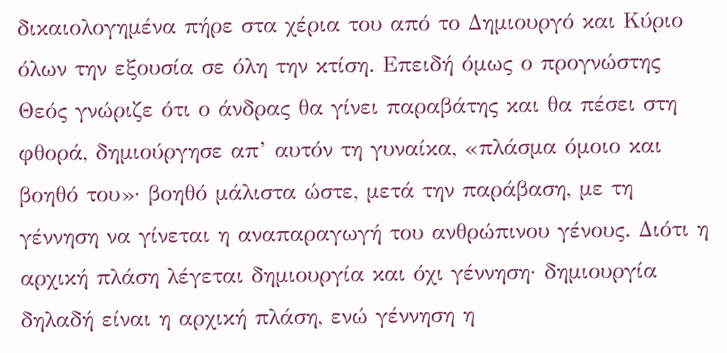δικαιολογημένα πήρε στα χέρια του από το Δημιουργό και Κύριο όλων την εξουσία σε όλη την κτίση. Επειδή όμως ο προγνώστης Θεός γνώριζε ότι ο άνδρας θα γίνει παραβάτης και θα πέσει στη φθορά, δημιούργησε απ’ αυτόν τη γυναίκα, «πλάσμα όμοιο και βοηθό του»· βοηθό μάλιστα ώστε, μετά την παράβαση, με τη γέννηση να γίνεται η αναπαραγωγή του ανθρώπινου γένους. Διότι η αρχική πλάση λέγεται δημιουργία και όχι γέννηση· δημιουργία δηλαδή είναι η αρχική πλάση, ενώ γέννηση η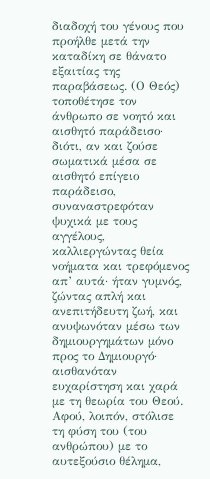διαδοχή του γένους που προήλθε μετά την καταδίκη σε θάνατο εξαιτίας της παραβάσεως. (Ο Θεός) τοποθέτησε τον άνθρωπο σε νοητό και αισθητό παράδεισο· διότι, αν και ζούσε σωματικά μέσα σε αισθητό επίγειο παράδεισο, συναναστρεφόταν ψυχικά με τους αγγέλους, καλλιεργώντας θεία νοήματα και τρεφόμενος απ’ αυτά· ήταν γυμνός, ζώντας απλή και ανεπιτήδευτη ζωή, και ανυψωνόταν μέσω των δημιουργημάτων μόνο προς το Δημιουργό· αισθανόταν ευχαρίστηση και χαρά με τη θεωρία του Θεού. Αφού, λοιπόν, στόλισε τη φύση του (του ανθρώπου) με το αυτεξούσιο θέλημα,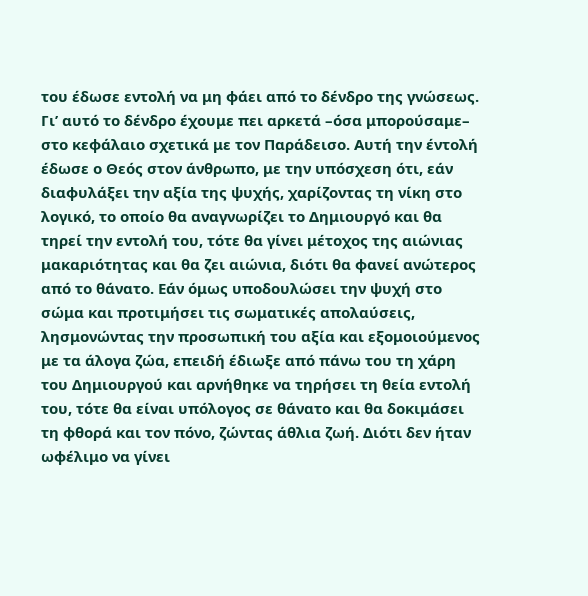του έδωσε εντολή να μη φάει από το δένδρο της γνώσεως. Γι’ αυτό το δένδρο έχουμε πει αρκετά –όσα μπορούσαμε– στο κεφάλαιο σχετικά με τον Παράδεισο. Αυτή την έντολή έδωσε ο Θεός στον άνθρωπο, με την υπόσχεση ότι, εάν διαφυλάξει την αξία της ψυχής, χαρίζοντας τη νίκη στο λογικό, το οποίο θα αναγνωρίζει το Δημιουργό και θα τηρεί την εντολή του, τότε θα γίνει μέτοχος της αιώνιας μακαριότητας και θα ζει αιώνια, διότι θα φανεί ανώτερος από το θάνατο. Εάν όμως υποδουλώσει την ψυχή στο σώμα και προτιμήσει τις σωματικές απολαύσεις, λησμονώντας την προσωπική του αξία και εξομοιούμενος με τα άλογα ζώα, επειδή έδιωξε από πάνω του τη χάρη του Δημιουργού και αρνήθηκε να τηρήσει τη θεία εντολή του, τότε θα είναι υπόλογος σε θάνατο και θα δοκιμάσει τη φθορά και τον πόνο, ζώντας άθλια ζωή. Διότι δεν ήταν ωφέλιμο να γίνει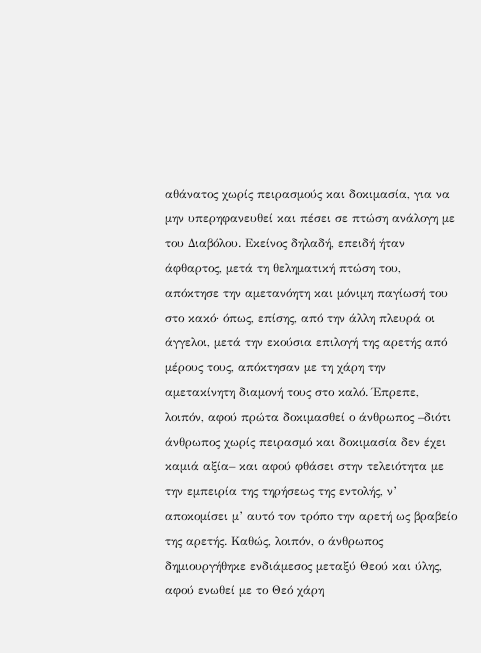αθάνατος χωρίς πειρασμούς και δοκιμασία, για να μην υπερηφανευθεί και πέσει σε πτώση ανάλογη με του Διαβόλου. Εκείνος δηλαδή, επειδή ήταν άφθαρτος, μετά τη θεληματική πτώση του, απόκτησε την αμετανόητη και μόνιμη παγίωσή του στο κακό· όπως, επίσης, από την άλλη πλευρά οι άγγελοι, μετά την εκούσια επιλογή της αρετής από μέρους τους, απόκτησαν με τη χάρη την αμετακίνητη διαμονή τους στο καλό. Έπρεπε, λοιπόν, αφού πρώτα δοκιμασθεί ο άνθρωπος –διότι άνθρωπος χωρίς πειρασμό και δοκιμασία δεν έχει καμιά αξία– και αφού φθάσει στην τελειότητα με την εμπειρία της τηρήσεως της εντολής, ν’ αποκομίσει μ’ αυτό τον τρόπο την αρετή ως βραβείο της αρετής. Καθώς, λοιπόν, ο άνθρωπος δημιουργήθηκε ενδιάμεσος μεταξύ Θεού και ύλης, αφού ενωθεί με το Θεό χάρη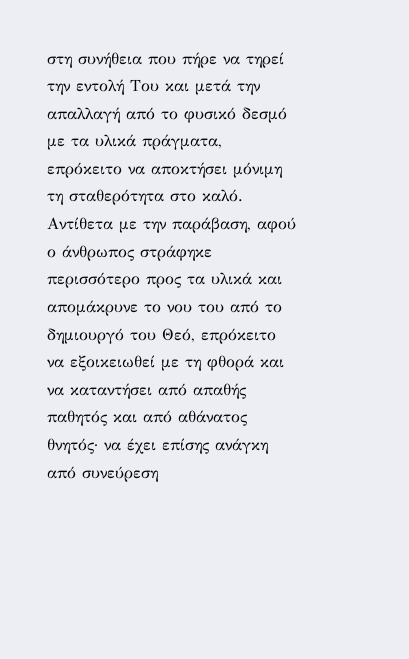στη συνήθεια που πήρε να τηρεί την εντολή Του και μετά την απαλλαγή από το φυσικό δεσμό με τα υλικά πράγματα, επρόκειτο να αποκτήσει μόνιμη τη σταθερότητα στο καλό. Αντίθετα με την παράβαση, αφού ο άνθρωπος στράφηκε περισσότερο προς τα υλικά και απομάκρυνε το νου του από το δημιουργό του Θεό, επρόκειτο να εξοικειωθεί με τη φθορά και να καταντήσει από απαθής παθητός και από αθάνατος θνητός· να έχει επίσης ανάγκη από συνεύρεση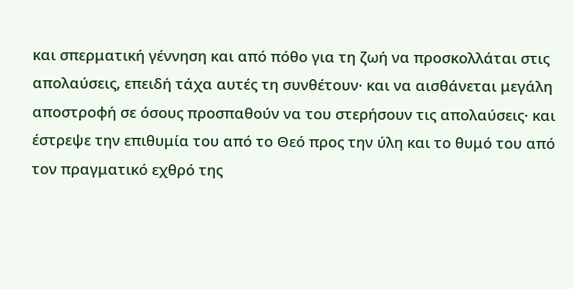και σπερματική γέννηση και από πόθο για τη ζωή να προσκολλάται στις απολαύσεις, επειδή τάχα αυτές τη συνθέτουν· και να αισθάνεται μεγάλη αποστροφή σε όσους προσπαθούν να του στερήσουν τις απολαύσεις· και έστρεψε την επιθυμία του από το Θεό προς την ύλη και το θυμό του από τον πραγματικό εχθρό της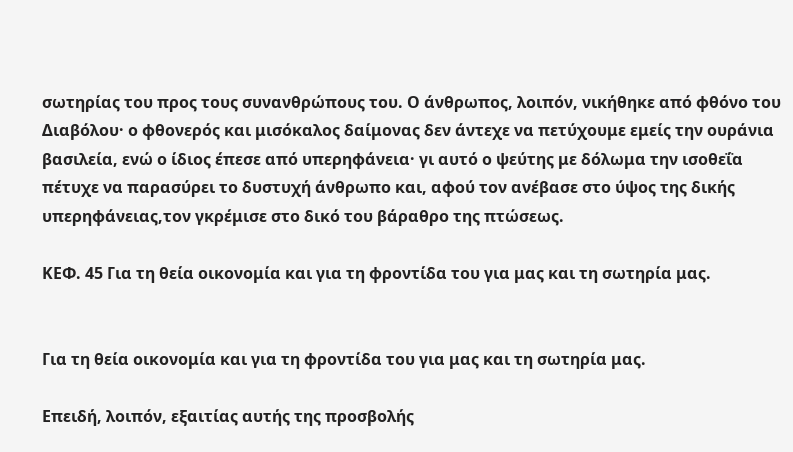σωτηρίας του προς τους συνανθρώπους του. Ο άνθρωπος, λοιπόν, νικήθηκε από φθόνο του Διαβόλου· ο φθονερός και μισόκαλος δαίμονας δεν άντεχε να πετύχουμε εμείς την ουράνια βασιλεία, ενώ ο ίδιος έπεσε από υπερηφάνεια· γι αυτό ο ψεύτης με δόλωμα την ισοθεΐα πέτυχε να παρασύρει το δυστυχή άνθρωπο και, αφού τον ανέβασε στο ύψος της δικής υπερηφάνειας,τον γκρέμισε στο δικό του βάραθρο της πτώσεως.

ΚΕΦ. 45 Για τη θεία οικονομία και για τη φροντίδα του για μας και τη σωτηρία μας.


Για τη θεία οικονομία και για τη φροντίδα του για μας και τη σωτηρία μας.

Επειδή, λοιπόν, εξαιτίας αυτής της προσβολής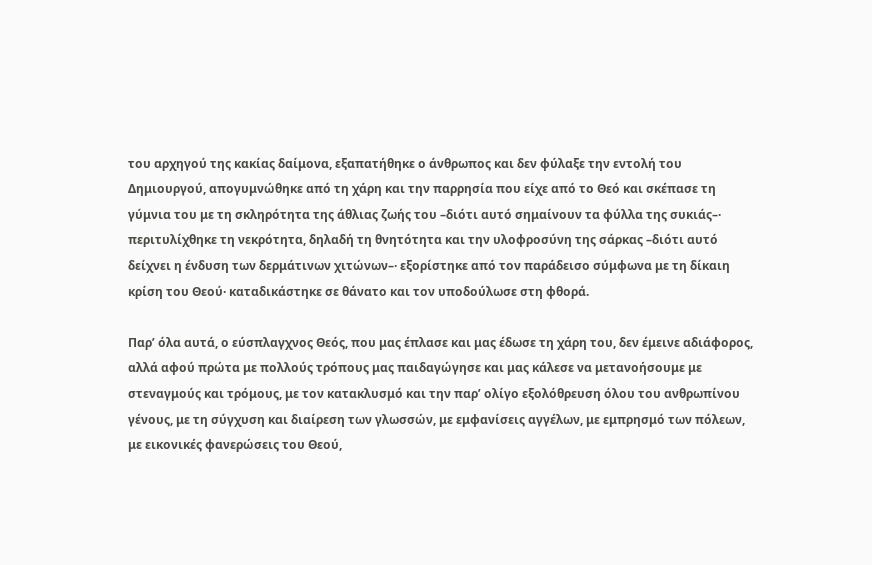του αρχηγού της κακίας δαίμονα, εξαπατήθηκε ο άνθρωπος και δεν φύλαξε την εντολή του Δημιουργού, απογυμνώθηκε από τη χάρη και την παρρησία που είχε από το Θεό και σκέπασε τη γύμνια του με τη σκληρότητα της άθλιας ζωής του –διότι αυτό σημαίνουν τα φύλλα της συκιάς–· περιτυλίχθηκε τη νεκρότητα, δηλαδή τη θνητότητα και την υλοφροσύνη της σάρκας –διότι αυτό δείχνει η ένδυση των δερμάτινων χιτώνων–· εξορίστηκε από τον παράδεισο σύμφωνα με τη δίκαιη κρίση του Θεού· καταδικάστηκε σε θάνατο και τον υποδούλωσε στη φθορά.

Παρ’ όλα αυτά, ο εύσπλαγχνος Θεός, που μας έπλασε και μας έδωσε τη χάρη του, δεν έμεινε αδιάφορος, αλλά αφού πρώτα με πολλούς τρόπους μας παιδαγώγησε και μας κάλεσε να μετανοήσουμε με στεναγμούς και τρόμους, με τον κατακλυσμό και την παρ’ ολίγο εξολόθρευση όλου του ανθρωπίνου γένους, με τη σύγχυση και διαίρεση των γλωσσών, με εμφανίσεις αγγέλων, με εμπρησμό των πόλεων, με εικονικές φανερώσεις του Θεού,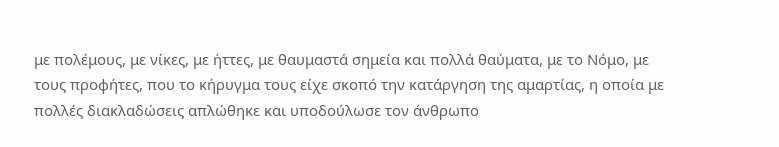με πολέμους, με νίκες, με ήττες, με θαυμαστά σημεία και πολλά θαύματα, με το Νόμο, με τους προφήτες, που το κήρυγμα τους είχε σκοπό την κατάργηση της αμαρτίας, η οποία με πολλές διακλαδώσεις απλώθηκε και υποδούλωσε τον άνθρωπο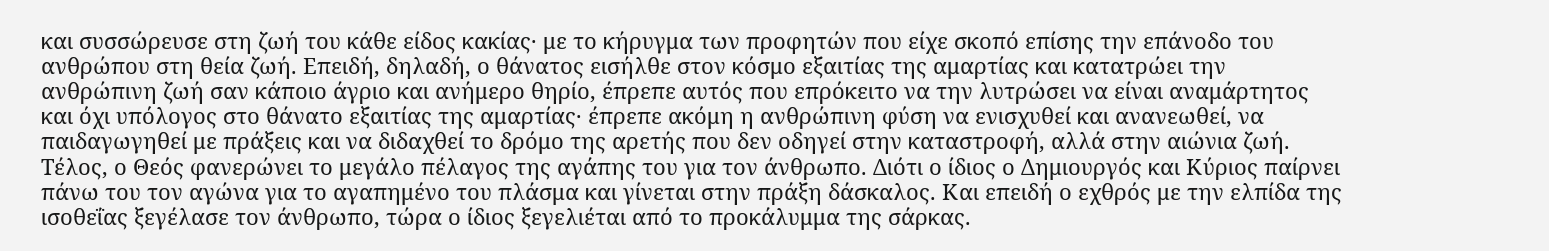και συσσώρευσε στη ζωή του κάθε είδος κακίας· με το κήρυγμα των προφητών που είχε σκοπό επίσης την επάνοδο του ανθρώπου στη θεία ζωή. Επειδή, δηλαδή, ο θάνατος εισήλθε στον κόσμο εξαιτίας της αμαρτίας και κατατρώει την ανθρώπινη ζωή σαν κάποιο άγριο και ανήμερο θηρίο, έπρεπε αυτός που επρόκειτο να την λυτρώσει να είναι αναμάρτητος και όχι υπόλογος στο θάνατο εξαιτίας της αμαρτίας· έπρεπε ακόμη η ανθρώπινη φύση να ενισχυθεί και ανανεωθεί, να παιδαγωγηθεί με πράξεις και να διδαχθεί το δρόμο της αρετής που δεν οδηγεί στην καταστροφή, αλλά στην αιώνια ζωή. Τέλος, ο Θεός φανερώνει το μεγάλο πέλαγος της αγάπης του για τον άνθρωπο. Διότι ο ίδιος ο Δημιουργός και Κύριος παίρνει πάνω του τον αγώνα για το αγαπημένο του πλάσμα και γίνεται στην πράξη δάσκαλος. Και επειδή ο εχθρός με την ελπίδα της ισοθεΐας ξεγέλασε τον άνθρωπο, τώρα ο ίδιος ξεγελιέται από το προκάλυμμα της σάρκας.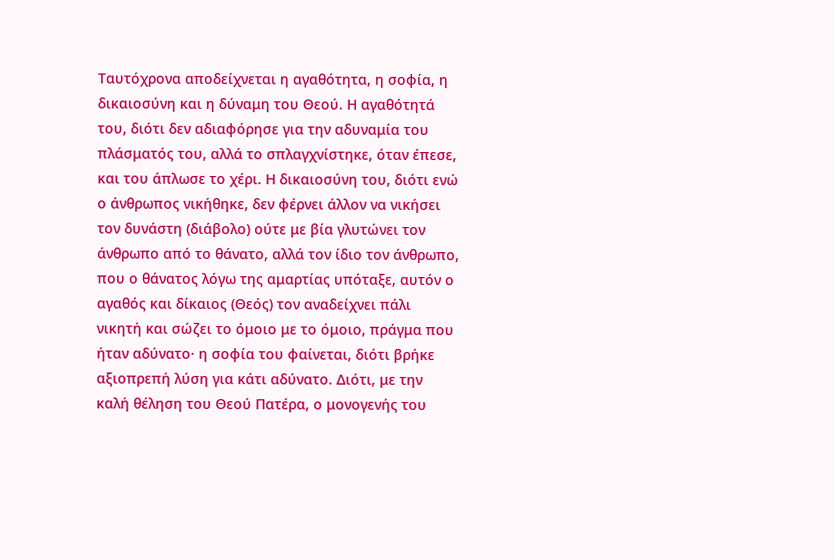Ταυτόχρονα αποδείχνεται η αγαθότητα, η σοφία, η δικαιοσύνη και η δύναμη του Θεού. Η αγαθότητά του, διότι δεν αδιαφόρησε για την αδυναμία του πλάσματός του, αλλά το σπλαγχνίστηκε, όταν έπεσε, και του άπλωσε το χέρι. Η δικαιοσύνη του, διότι ενώ ο άνθρωπος νικήθηκε, δεν φέρνει άλλον να νικήσει τον δυνάστη (διάβολο) ούτε με βία γλυτώνει τον άνθρωπο από το θάνατο, αλλά τον ίδιο τον άνθρωπο, που ο θάνατος λόγω της αμαρτίας υπόταξε, αυτόν ο αγαθός και δίκαιος (Θεός) τον αναδείχνει πάλι νικητή και σώζει το όμοιο με το όμοιο, πράγμα που ήταν αδύνατο· η σοφία του φαίνεται, διότι βρήκε αξιοπρεπή λύση για κάτι αδύνατο. Διότι, με την καλή θέληση του Θεού Πατέρα, ο μονογενής του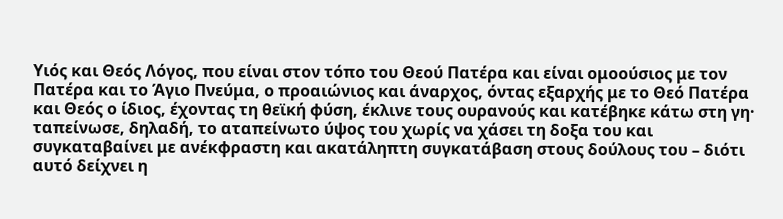Υιός και Θεός Λόγος, που είναι στον τόπο του Θεού Πατέρα και είναι ομοούσιος με τον Πατέρα και το Άγιο Πνεύμα, ο προαιώνιος και άναρχος, όντας εξαρχής με το Θεό Πατέρα και Θεός ο ίδιος, έχοντας τη θεϊκή φύση, έκλινε τους ουρανούς και κατέβηκε κάτω στη γη· ταπείνωσε, δηλαδή, το αταπείνωτο ύψος του χωρίς να χάσει τη δοξα του και συγκαταβαίνει με ανέκφραστη και ακατάληπτη συγκατάβαση στους δούλους του – διότι αυτό δείχνει η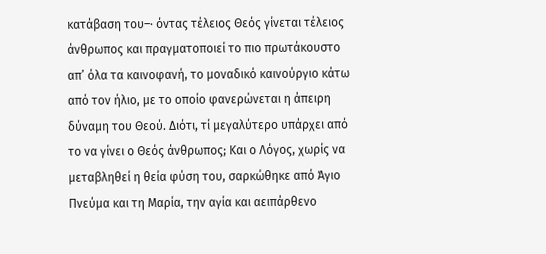κατάβαση του–· όντας τέλειος Θεός γίνεται τέλειος άνθρωπος και πραγματοποιεί το πιο πρωτάκουστο απ’ όλα τα καινοφανή, το μοναδικό καινούργιο κάτω από τον ήλιο, με το οποίο φανερώνεται η άπειρη δύναμη του Θεού. Διότι, τί μεγαλύτερο υπάρχει από το να γίνει ο Θεός άνθρωπος; Και ο Λόγος, χωρίς να μεταβληθεί η θεία φύση του, σαρκώθηκε από Άγιο Πνεύμα και τη Μαρία, την αγία και αειπάρθενο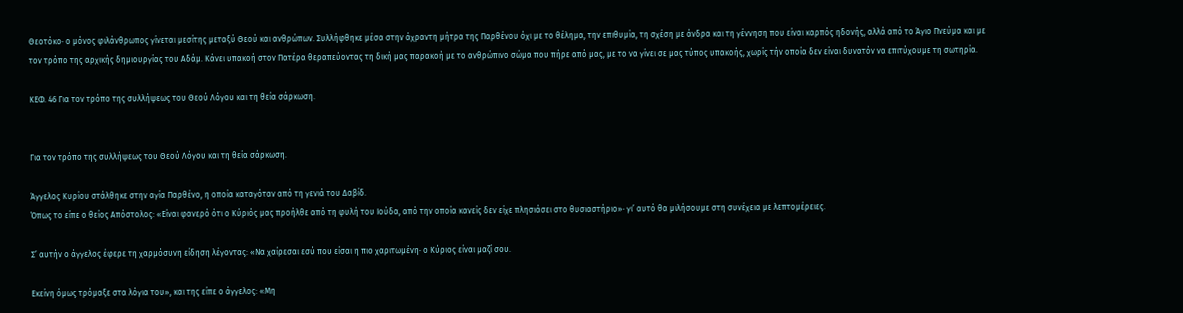Θεοτόκο· ο μόνος φιλάνθρωπος γίνεται μεσίτης μεταξύ Θεού και ανθρώπων. Συλλήφθηκε μέσα στην άχραντη μήτρα της Παρθένου όχι με το θέλημα, την επιθυμία, τη σχέση με άνδρα και τη γέννηση που είναι καρπός ηδονής, αλλά από το Άγιο Πνεύμα και με τον τρόπο της αρχικής δημιουργίας του Αδάμ. Κάνει υπακοή στον Πατέρα θεραπεύοντας τη δική μας παρακοή με το ανθρώπινο σώμα που πήρε από μας, με το να γίνει σε μας τύπος υπακοής, χωρίς τήν οποία δεν είναι δυνατόν να επιτύχουμε τη σωτηρία.

ΚΕΦ. 46 Για τον τρόπο της συλλήψεως του Θεού Λόγου και τη θεία σάρκωση.


Για τον τρόπο της συλλήψεως του Θεού Λόγου και τη θεία σάρκωση.

Άγγελος Κυρίου στάλθηκε στην αγία Παρθένο, η οποία καταγόταν από τη γενιά του Δαβίδ.
Όπως το είπε ο θείος Απόστολος: «Είναι φανερό ότι ο Κύριός μας προήλθε από τη φυλή του Ιούδα, από την οποία κανείς δεν είχε πλησιάσει στο θυσιαστήριο»· γι’ αυτό θα μιλήσουμε στη συνέχεια με λεπτομέρειες.

Σ’ αυτήν ο άγγελος έφερε τη χαρμόσυνη είδηση λέγοντας: «Να χαίρεσαι εσύ που είσαι η πιο χαριτωμένη· ο Κύριος είναι μαζί σου.

Εκείνη όμως τρόμαξε στα λόγια του», και της είπε ο άγγελος: «Μη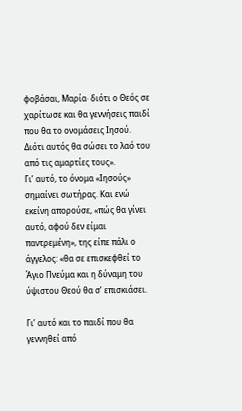φοβάσαι, Μαρία· διότι ο Θεός σε χαρίτωσε και θα γεννήσεις παιδί που θα το ονομάσεις Ιησού. Διότι αυτός θα σώσει το λαό του από τις αμαρτίες τους».
Γι’ αυτό, το όνομα «Ιησούς» σημαίνει σωτήρας. Και ενώ εκείνη απορούσε, «πώς θα γίνει αυτό, αφού δεν είμαι παντρεμένη», της είπε πάλι ο άγγελος: «θα σε επισκεφθεί το Άγιο Πνεύμα και η δύναμη του ύψιστου Θεού θα σ’ επισκιάσει.

Γι’ αυτό και το παιδί που θα γεννηθεί από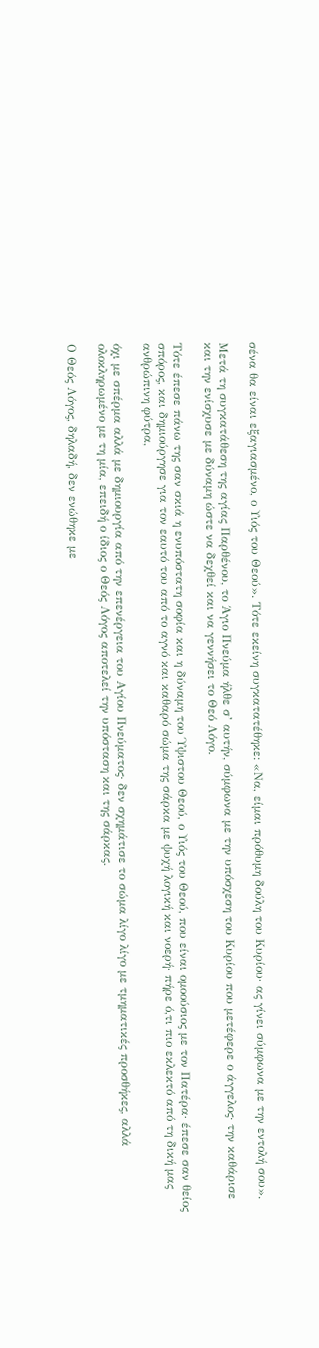σένα θα είναι εξαγιασμένο, ο Υιός του Θεού». Τότε εκείνη συγκατατέθηκε: «Να, είμαι πρόθυμη δούλη του Κυρίου· ας γίνει σύμφωνα με την εντολή σου».

Μετά τη συγκατάθεση της αγίας Παρθένου, το Άγιο Πνεύμα ήλθε σ’ αυτήν, σύμφωνα με την υπόσχεση του Κυρίου που μετέφερε ο άγγελος· την καθάρισε και την ενίσχυσε με δύναμη ώστε να δεχθεί και να γεννήσει το Θεό Λόγο.

Τότε έπεσε πάνω της σαν σκιά η ενυπόστατη σοφία και η δύναμη του Ύψιστου Θεού, ο Υιός του Θεού, που είναι ομοούσιος με τον Πατέρα· έπεσε σαν θείος σπόρος, και δημιούργησε για τον εαυτό του από το αγνό και καθαρό σώμα της σάρκα με ψυχή λογική και νοερή· πήρε ό,τι πιο εκλεκτό από τη δική μας ανθρώπινη φύτρα,

όχι με σπέρμα αλλά με δημιουργία από την επενέργεια του Αγίου Πνεύματος· δεν σχημάτισε το σώμα λίγο λίγο με τμηματικές προσθήκες, αλλά ολοκληρωμένο με τη μία, επειδή ο ίδιος ο Θεός Λόγος αποτελεί την υπόσταση και της σάρκας.

Ο Θεός Λόγος, δηλαδή, δεν ενώθηκε με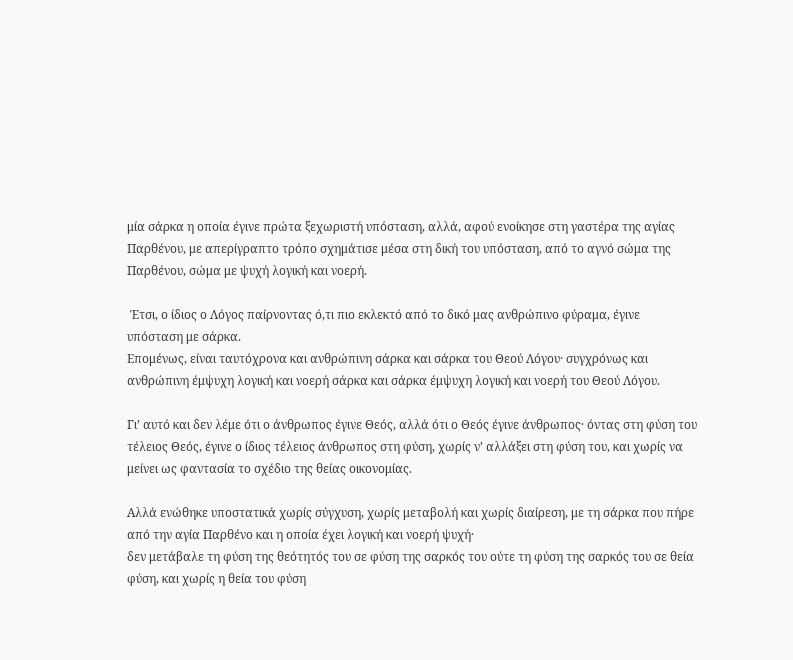μία σάρκα η οποία έγινε πρώτα ξεχωριστή υπόσταση, αλλά, αφού ενοίκησε στη γαστέρα της αγίας Παρθένου, με απερίγραπτο τρόπο σχημάτισε μέσα στη δική του υπόσταση, από το αγνό σώμα της Παρθένου, σώμα με ψυχή λογική και νοερή.

 Έτσι, ο ίδιος ο Λόγος παίρνοντας ό,τι πιο εκλεκτό από το δικό μας ανθρώπινο φύραμα, έγινε υπόσταση με σάρκα.
Επομένως, είναι ταυτόχρονα και ανθρώπινη σάρκα και σάρκα του Θεού Λόγου· συγχρόνως και ανθρώπινη έμψυχη λογική και νοερή σάρκα και σάρκα έμψυχη λογική και νοερή του Θεού Λόγου.

Γι’ αυτό και δεν λέμε ότι ο άνθρωπος έγινε Θεός, αλλά ότι ο Θεός έγινε άνθρωπος· όντας στη φύση του τέλειος Θεός, έγινε ο ίδιος τέλειος άνθρωπος στη φύση, χωρίς ν’ αλλάξει στη φύση του, και χωρίς να μείνει ως φαντασία το σχέδιο της θείας οικονομίας.

Αλλά ενώθηκε υποστατικά χωρίς σύγχυση, χωρίς μεταβολή και χωρίς διαίρεση, με τη σάρκα που πήρε από την αγία Παρθένο και η οποία έχει λογική και νοερή ψυχή·
δεν μετάβαλε τη φύση της θεότητός του σε φύση της σαρκός του ούτε τη φύση της σαρκός του σε θεία φύση, και χωρίς η θεία του φύση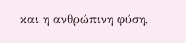και η ανθρώπινη φύση,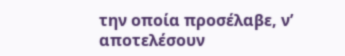την οποία προσέλαβε, ν’ αποτελέσουν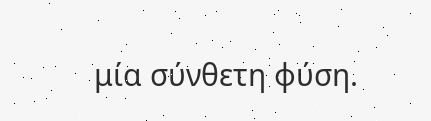μία σύνθετη φύση.